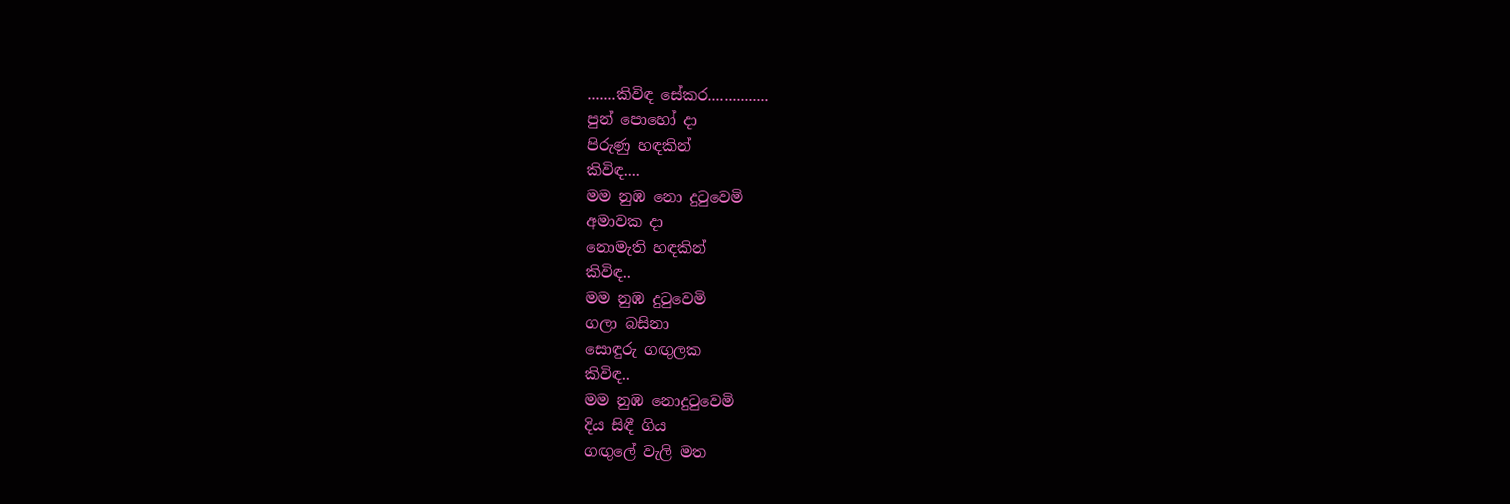.......කිවිඳ සේකර...............
පුන් පොහෝ දා
පිරුණු හඳකින්
කිවිඳ....
මම නුඹ නො දුටුවෙමි
අමාවක දා
නොමැති හඳකින්
කිවිඳ..
මම නුඹ දුටුවෙමි
ගලා බසිනා
සොඳුරු ගඟුලක
කිවිඳ..
මම නුඹ නොදුටුවෙමි
දිය සිඳී ගිය
ගඟුලේ වැලි මත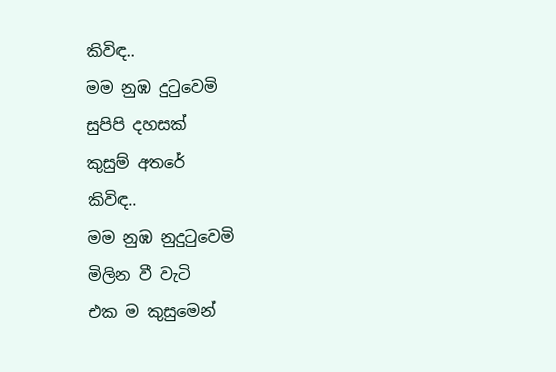කිවිඳ..
මම නුඹ දුටුවෙමි
සුපිපි දහසක්
කුසුම් අතරේ
කිවිඳ..
මම නුඹ නුදුටුවෙමි
මිලින වී වැටි
එක ම කුසුමෙන්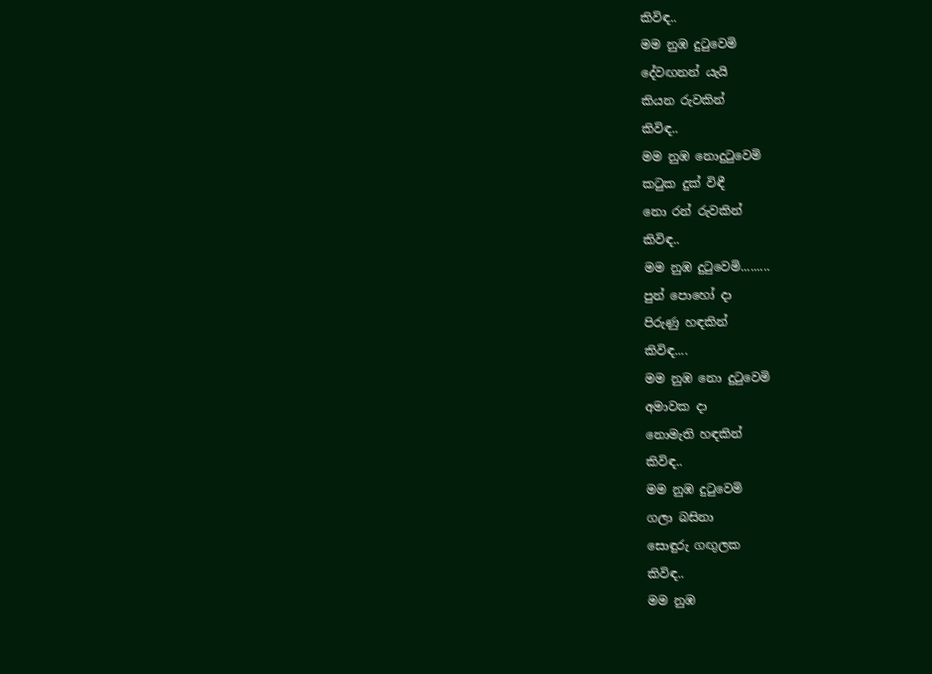කිවිඳ..
මම නුඹ දුටුවෙමි
දේවඟනන් යැයි
කියන රුවකින්
කිවිඳ..
මම නුඹ නොදුටුවෙමි
කටුක දුක් විඳී
නො රන් රුවකින්
කිවිඳ..
මම නුඹ දුටුවෙමි.........
පුන් පොහෝ දා
පිරුණු හඳකින්
කිවිඳ....
මම නුඹ නො දුටුවෙමි
අමාවක දා
නොමැති හඳකින්
කිවිඳ..
මම නුඹ දුටුවෙමි
ගලා බසිනා
සොඳුරු ගඟුලක
කිවිඳ..
මම නුඹ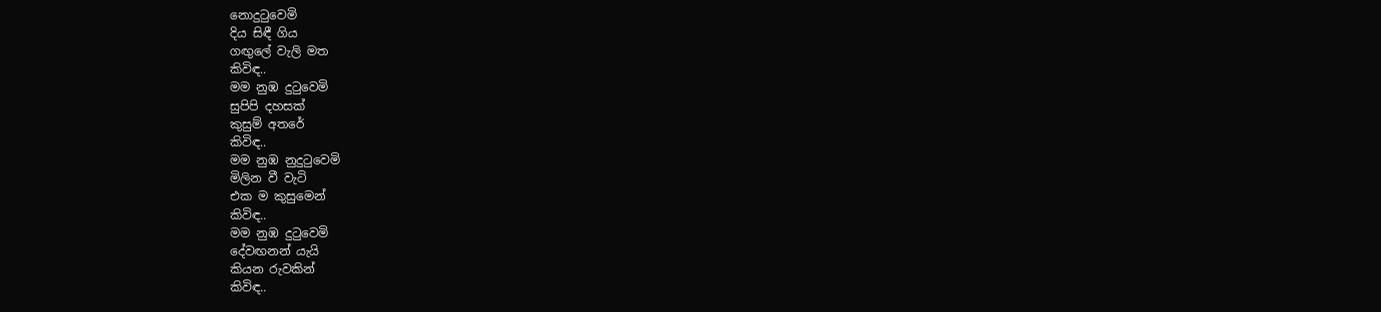නොදුටුවෙමි
දිය සිඳී ගිය
ගඟුලේ වැලි මත
කිවිඳ..
මම නුඹ දුටුවෙමි
සුපිපි දහසක්
කුසුම් අතරේ
කිවිඳ..
මම නුඹ නුදුටුවෙමි
මිලින වී වැටි
එක ම කුසුමෙන්
කිවිඳ..
මම නුඹ දුටුවෙමි
දේවඟනන් යැයි
කියන රුවකින්
කිවිඳ..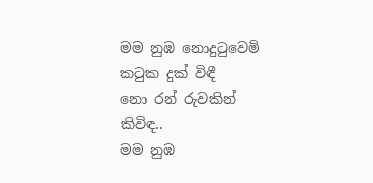මම නුඹ නොදුටුවෙමි
කටුක දුක් විඳී
නො රන් රුවකින්
කිවිඳ..
මම නුඹ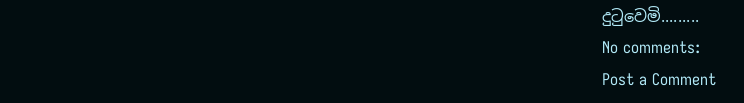දුටුවෙමි.........
No comments:
Post a Comment